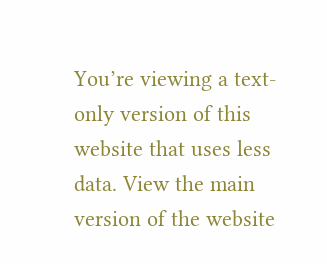You’re viewing a text-only version of this website that uses less data. View the main version of the website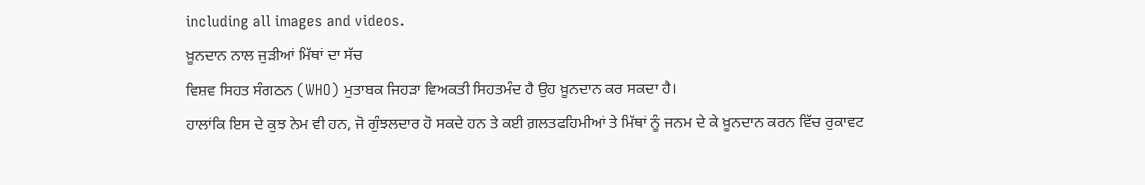including all images and videos.
ਖ਼ੂਨਦਾਨ ਨਾਲ ਜੁੜੀਆਂ ਮਿੱਥਾਂ ਦਾ ਸੱਚ
ਵਿਸ਼ਵ ਸਿਹਤ ਸੰਗਠਨ (WHO) ਮੁਤਾਬਕ ਜਿਹੜਾ ਵਿਅਕਤੀ ਸਿਹਤਮੰਦ ਹੈ ਉਹ ਖ਼ੂਨਦਾਨ ਕਰ ਸਕਦਾ ਹੈ।
ਹਾਲਾਂਕਿ ਇਸ ਦੇ ਕੁਝ ਨੇਮ ਵੀ ਹਨ, ਜੋ ਗੁੰਝਲਦਾਰ ਹੋ ਸਕਦੇ ਹਨ ਤੇ ਕਈ ਗ਼ਲਤਫਹਿਮੀਆਂ ਤੇ ਮਿੱਥਾਂ ਨੂੰ ਜਨਮ ਦੇ ਕੇ ਖ਼ੂਨਦਾਨ ਕਰਨ ਵਿੱਚ ਰੁਕਾਵਟ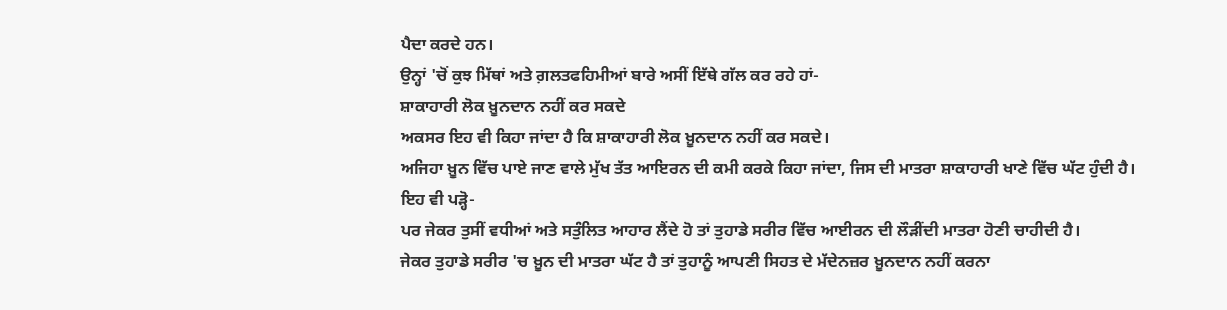ਪੈਦਾ ਕਰਦੇ ਹਨ।
ਉਨ੍ਹਾਂ 'ਚੋਂ ਕੁਝ ਮਿੱਥਾਂ ਅਤੇ ਗ਼ਲਤਫਹਿਮੀਆਂ ਬਾਰੇ ਅਸੀਂ ਇੱਥੇ ਗੱਲ ਕਰ ਰਹੇ ਹਾਂ-
ਸ਼ਾਕਾਹਾਰੀ ਲੋਕ ਖ਼ੂਨਦਾਨ ਨਹੀਂ ਕਰ ਸਕਦੇ
ਅਕਸਰ ਇਹ ਵੀ ਕਿਹਾ ਜਾਂਦਾ ਹੈ ਕਿ ਸ਼ਾਕਾਹਾਰੀ ਲੋਕ ਖ਼ੂਨਦਾਨ ਨਹੀਂ ਕਰ ਸਕਦੇ।
ਅਜਿਹਾ ਖ਼ੂਨ ਵਿੱਚ ਪਾਏ ਜਾਣ ਵਾਲੇ ਮੁੱਖ ਤੱਤ ਆਇਰਨ ਦੀ ਕਮੀ ਕਰਕੇ ਕਿਹਾ ਜਾਂਦਾ, ਜਿਸ ਦੀ ਮਾਤਰਾ ਸ਼ਾਕਾਹਾਰੀ ਖਾਣੇ ਵਿੱਚ ਘੱਟ ਹੁੰਦੀ ਹੈ।
ਇਹ ਵੀ ਪੜ੍ਹੋ-
ਪਰ ਜੇਕਰ ਤੁਸੀਂ ਵਧੀਆਂ ਅਤੇ ਸਤੁੰਲਿਤ ਆਹਾਰ ਲੈਂਦੇ ਹੋ ਤਾਂ ਤੁਹਾਡੇ ਸਰੀਰ ਵਿੱਚ ਆਈਰਨ ਦੀ ਲੌੜੀਂਦੀ ਮਾਤਰਾ ਹੋਣੀ ਚਾਹੀਦੀ ਹੈ।
ਜੇਕਰ ਤੁਹਾਡੇ ਸਰੀਰ 'ਚ ਖ਼ੂਨ ਦੀ ਮਾਤਰਾ ਘੱਟ ਹੈ ਤਾਂ ਤੁਹਾਨੂੰ ਆਪਣੀ ਸਿਹਤ ਦੇ ਮੱਦੇਨਜ਼ਰ ਖ਼ੂਨਦਾਨ ਨਹੀਂ ਕਰਨਾ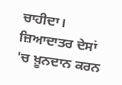ਚਾਹੀਦਾ।
ਜ਼ਿਆਦਾਤਰ ਦੇਸਾਂ 'ਚ ਖ਼ੂਨਦਾਨ ਕਰਨ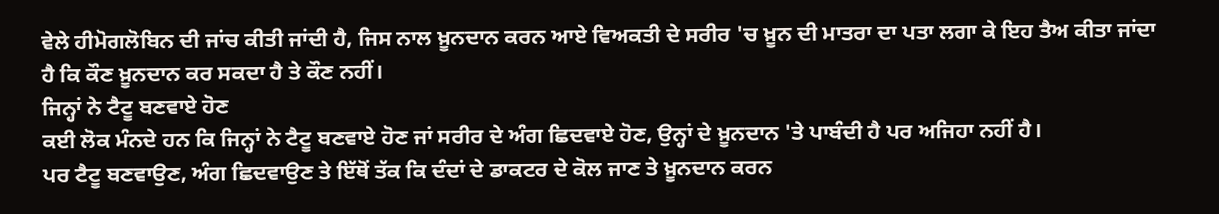ਵੇਲੇ ਹੀਮੋਗਲੋਬਿਨ ਦੀ ਜਾਂਚ ਕੀਤੀ ਜਾਂਦੀ ਹੈ, ਜਿਸ ਨਾਲ ਖ਼ੂਨਦਾਨ ਕਰਨ ਆਏ ਵਿਅਕਤੀ ਦੇ ਸਰੀਰ 'ਚ ਖ਼ੂਨ ਦੀ ਮਾਤਰਾ ਦਾ ਪਤਾ ਲਗਾ ਕੇ ਇਹ ਤੈਅ ਕੀਤਾ ਜਾਂਦਾ ਹੈ ਕਿ ਕੌਣ ਖ਼ੂਨਦਾਨ ਕਰ ਸਕਦਾ ਹੈ ਤੇ ਕੌਣ ਨਹੀਂ।
ਜਿਨ੍ਹਾਂ ਨੇ ਟੈਟੂ ਬਣਵਾਏ ਹੋਣ
ਕਈ ਲੋਕ ਮੰਨਦੇ ਹਨ ਕਿ ਜਿਨ੍ਹਾਂ ਨੇ ਟੈਟੂ ਬਣਵਾਏ ਹੋਣ ਜਾਂ ਸਰੀਰ ਦੇ ਅੰਗ ਛਿਦਵਾਏ ਹੋਣ, ਉਨ੍ਹਾਂ ਦੇ ਖ਼ੂਨਦਾਨ 'ਤੇ ਪਾਬੰਦੀ ਹੈ ਪਰ ਅਜਿਹਾ ਨਹੀਂ ਹੈ।
ਪਰ ਟੈਟੂ ਬਣਵਾਉਣ, ਅੰਗ ਛਿਦਵਾਉਣ ਤੇ ਇੱਥੋਂ ਤੱਕ ਕਿ ਦੰਦਾਂ ਦੇ ਡਾਕਟਰ ਦੇ ਕੋਲ ਜਾਣ ਤੇ ਖ਼ੂਨਦਾਨ ਕਰਨ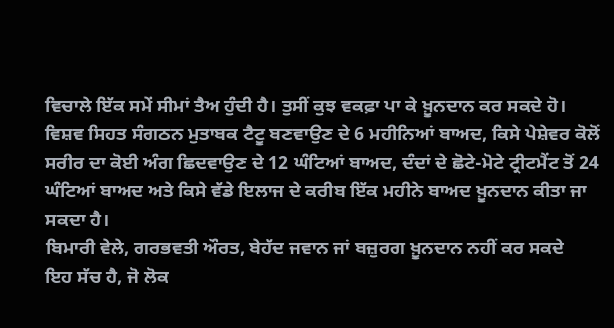ਵਿਚਾਲੇ ਇੱਕ ਸਮੇਂ ਸੀਮਾਂ ਤੈਅ ਹੁੰਦੀ ਹੈ। ਤੁਸੀਂ ਕੁਝ ਵਕਫ਼ਾ ਪਾ ਕੇ ਖ਼ੂਨਦਾਨ ਕਰ ਸਕਦੇ ਹੋ।
ਵਿਸ਼ਵ ਸਿਹਤ ਸੰਗਠਨ ਮੁਤਾਬਕ ਟੈਟੂ ਬਣਵਾਉਣ ਦੇ 6 ਮਹੀਨਿਆਂ ਬਾਅਦ, ਕਿਸੇ ਪੇਸ਼ੇਵਰ ਕੋਲੋਂ ਸਰੀਰ ਦਾ ਕੋਈ ਅੰਗ ਛਿਦਵਾਉਣ ਦੇ 12 ਘੰਟਿਆਂ ਬਾਅਦ, ਦੰਦਾਂ ਦੇ ਛੋਟੇ-ਮੋਟੇ ਟ੍ਰੀਟਮੈਂਟ ਤੋਂ 24 ਘੰਟਿਆਂ ਬਾਅਦ ਅਤੇ ਕਿਸੇ ਵੱਡੇ ਇਲਾਜ ਦੇ ਕਰੀਬ ਇੱਕ ਮਹੀਨੇ ਬਾਅਦ ਖ਼ੂਨਦਾਨ ਕੀਤਾ ਜਾ ਸਕਦਾ ਹੈ।
ਬਿਮਾਰੀ ਵੇਲੇ, ਗਰਭਵਤੀ ਔਰਤ, ਬੇਹੱਦ ਜਵਾਨ ਜਾਂ ਬਜ਼ੁਰਗ ਖ਼ੂਨਦਾਨ ਨਹੀਂ ਕਰ ਸਕਦੇ
ਇਹ ਸੱਚ ਹੈ, ਜੋ ਲੋਕ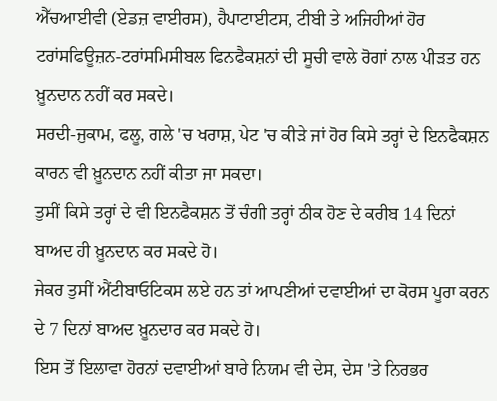ਐੱਚਆਈਵੀ (ਏਡਜ਼ ਵਾਈਰਸ), ਹੈਪਾਟਾਈਟਸ, ਟੀਬੀ ਤੇ ਅਜਿਹੀਆਂ ਹੋਰ ਟਰਾਂਸਫਿਊਜ਼ਨ-ਟਰਾਂਸਮਿਸੀਬਲ ਫਿਨਫੈਕਸ਼ਨਾਂ ਦੀ ਸੂਚੀ ਵਾਲੇ ਰੋਗਾਂ ਨਾਲ ਪੀੜਤ ਹਨ ਖ਼ੂਨਦਾਨ ਨਹੀਂ ਕਰ ਸਕਦੇ।
ਸਰਦੀ-ਜੁਕਾਮ, ਫਲੂ, ਗਲੇ 'ਚ ਖਰਾਸ਼, ਪੇਟ 'ਚ ਕੀੜੇ ਜਾਂ ਹੋਰ ਕਿਸੇ ਤਰ੍ਹਾਂ ਦੇ ਇਨਫੈਕਸ਼ਨ ਕਾਰਨ ਵੀ ਖ਼ੂਨਦਾਨ ਨਹੀਂ ਕੀਤਾ ਜਾ ਸਕਦਾ।
ਤੁਸੀਂ ਕਿਸੇ ਤਰ੍ਹਾਂ ਦੇ ਵੀ ਇਨਫੈਕਸ਼ਨ ਤੋਂ ਚੰਗੀ ਤਰ੍ਹਾਂ ਠੀਕ ਹੋਣ ਦੇ ਕਰੀਬ 14 ਦਿਨਾਂ ਬਾਅਦ ਹੀ ਖ਼ੂਨਦਾਨ ਕਰ ਸਕਦੇ ਹੋ।
ਜੇਕਰ ਤੁਸੀਂ ਐਂਟੀਬਾਓਟਿਕਸ ਲਏ ਹਨ ਤਾਂ ਆਪਣੀਆਂ ਦਵਾਈਆਂ ਦਾ ਕੋਰਸ ਪੂਰਾ ਕਰਨ ਦੇ 7 ਦਿਨਾਂ ਬਾਅਦ ਖ਼ੂਨਦਾਰ ਕਰ ਸਕਦੇ ਹੋ।
ਇਸ ਤੋਂ ਇਲਾਵਾ ਹੋਰਨਾਂ ਦਵਾਈਆਂ ਬਾਰੇ ਨਿਯਮ ਵੀ ਦੇਸ, ਦੇਸ 'ਤੇ ਨਿਰਭਰ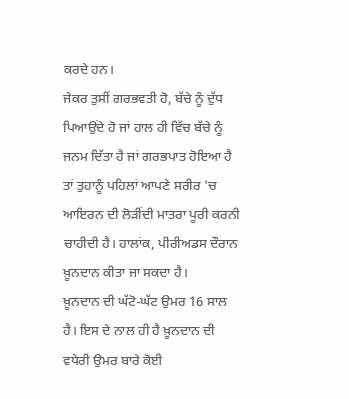ਕਰਦੇ ਹਨ।
ਜੇਕਰ ਤੁਸੀਂ ਗਰਭਵਤੀ ਹੋ, ਬੱਚੇ ਨੂੰ ਦੁੱਧ ਪਿਆਉਂਦੇ ਹੋ ਜਾਂ ਹਾਲ ਹੀ ਵਿੱਚ ਬੱਚੇ ਨੂੰ ਜਨਮ ਦਿੱਤਾ ਹੈ ਜਾਂ ਗਰਭਪਾਤ ਹੋਇਆ ਹੈ ਤਾਂ ਤੁਹਾਨੂੰ ਪਹਿਲਾਂ ਆਪਣੇ ਸਰੀਰ 'ਚ ਆਇਰਨ ਦੀ ਲੋੜੀਂਦੀ ਮਾਤਰਾ ਪੂਰੀ ਕਰਨੀ ਚਾਹੀਦੀ ਹੈ। ਹਾਲਾਂਕ, ਪੀਰੀਅਡਸ ਦੌਰਾਨ ਖ਼ੂਨਦਾਨ ਕੀਤਾ ਜਾ ਸਕਦਾ ਹੈ।
ਖ਼ੂਨਦਾਨ ਦੀ ਘੱਟੋ-ਘੱਟ ਉਮਰ 16 ਸਾਲ ਹੈ। ਇਸ ਦੇ ਨਾਲ ਹੀ ਹੈ ਖ਼ੂਨਦਾਨ ਦੀ ਵਧੇਰੀ ਉਮਰ ਬਾਰੇ ਕੋਈ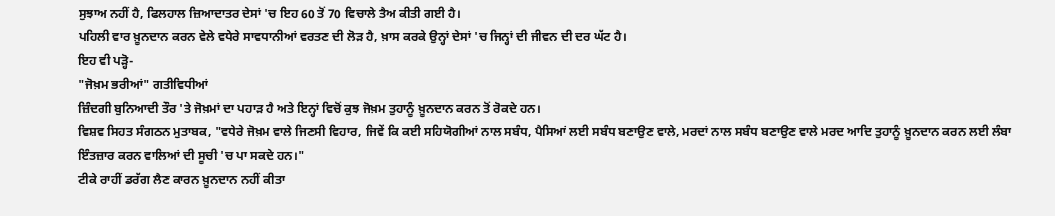ਸੁਝਾਅ ਨਹੀਂ ਹੈ, ਫਿਲਹਾਲ ਜ਼ਿਆਦਾਤਰ ਦੇਸਾਂ 'ਚ ਇਹ 60 ਤੋਂ 70 ਵਿਚਾਲੇ ਤੈਅ ਕੀਤੀ ਗਈ ਹੈ।
ਪਹਿਲੀ ਵਾਰ ਖ਼ੂਨਦਾਨ ਕਰਨ ਵੇਲੇ ਵਧੇਰੇ ਸਾਵਧਾਨੀਆਂ ਵਰਤਣ ਦੀ ਲੋੜ ਹੈ, ਖ਼ਾਸ ਕਰਕੇ ਉਨ੍ਹਾਂ ਦੇਸਾਂ 'ਚ ਜਿਨ੍ਹਾਂ ਦੀ ਜੀਵਨ ਦੀ ਦਰ ਘੱਟ ਹੈ।
ਇਹ ਵੀ ਪੜ੍ਹੋ-
"ਜੋਖ਼ਮ ਭਰੀਆਂ" ਗਤੀਵਿਧੀਆਂ
ਜ਼ਿੰਦਗੀ ਬੁਨਿਆਦੀ ਤੌਰ 'ਤੇ ਜੋਖ਼ਮਾਂ ਦਾ ਪਹਾੜ ਹੈ ਅਤੇ ਇਨ੍ਹਾਂ ਵਿਚੋਂ ਕੁਝ ਜੋਖ਼ਮ ਤੁਹਾਨੂੰ ਖ਼ੂਨਦਾਨ ਕਰਨ ਤੋਂ ਰੋਕਦੇ ਹਨ।
ਵਿਸ਼ਵ ਸਿਹਤ ਸੰਗਠਨ ਮੁਤਾਬਕ, "ਵਧੇਰੇ ਜੋਖ਼ਮ ਵਾਲੇ ਜਿਣਸੀ ਵਿਹਾਰ, ਜਿਵੇਂ ਕਿ ਕਈ ਸਹਿਯੋਗੀਆਂ ਨਾਲ ਸਬੰਧ, ਪੈਸਿਆਂ ਲਈ ਸਬੰਧ ਬਣਾਉਣ ਵਾਲੇ, ਮਰਦਾਂ ਨਾਲ ਸਬੰਧ ਬਣਾਉਣ ਵਾਲੇ ਮਰਦ ਆਦਿ ਤੁਹਾਨੂੰ ਖ਼ੂਨਦਾਨ ਕਰਨ ਲਈ ਲੰਬਾ ਇੰਤਜ਼ਾਰ ਕਰਨ ਵਾਲਿਆਂ ਦੀ ਸੂਚੀ 'ਚ ਪਾ ਸਕਦੇ ਹਨ।"
ਟੀਕੇ ਰਾਹੀਂ ਡਰੱਗ ਲੈਣ ਕਾਰਨ ਖ਼ੂਨਦਾਨ ਨਹੀਂ ਕੀਤਾ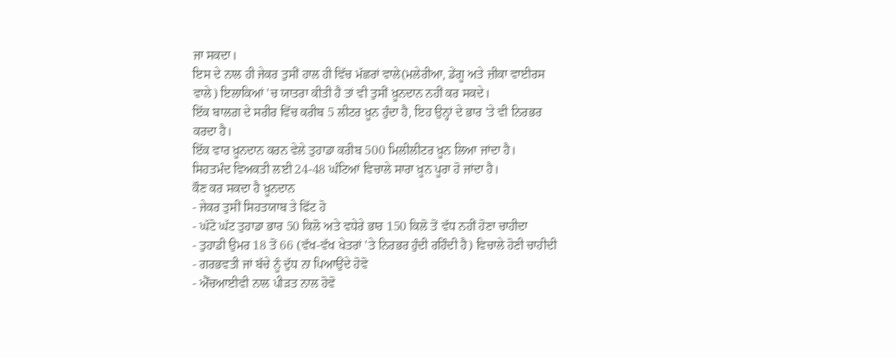ਜਾ ਸਕਦਾ।
ਇਸ ਦੇ ਨਾਲ ਹੀ ਜੇਕਰ ਤੁਸੀਂ ਹਾਲ ਹੀ ਵਿੱਚ ਮੱਛਰਾਂ ਵਾਲੇ(ਮਲੇਰੀਆ, ਡੇਂਗੂ ਅਤੇ ਜ਼ੀਕਾ ਵਾਈਰਸ ਵਾਲੇ) ਇਲਾਕਿਆਂ 'ਚ ਯਾਤਰਾ ਕੀਤੀ ਹੈ ਤਾਂ ਵੀ ਤੁਸੀਂ ਖ਼ੂਨਦਾਨ ਨਹੀਂ ਕਰ ਸਕਦੇ।
ਇੱਕ ਬਾਲਗ਼ ਦੇ ਸਰੀਰ ਵਿੱਚ ਕਰੀਬ 5 ਲੀਟਰ ਖ਼ੂਨ ਹੁੰਦਾ ਹੈ, ਇਹ ਉਨ੍ਹਾਂ ਦੇ ਭਾਰ 'ਤੇ ਵੀ ਨਿਰਭਰ ਕਰਦਾ ਹੈ।
ਇੱਕ ਵਾਰ ਖ਼ੂਨਦਾਨ ਕਰਨ ਵੇਲੇ ਤੁਹਾਡਾ ਕਰੀਬ 500 ਮਿਲੀਲੀਟਰ ਖ਼ੂਨ ਲਿਆ ਜਾਂਦਾ ਹੈ।
ਸਿਹਤਮੰਦ ਵਿਅਕਤੀ ਲਈ 24-48 ਘੰਟਿਆਂ ਵਿਚਾਲੇ ਸਾਰਾ ਖ਼ੂਨ ਪੂਰਾ ਹੋ ਜਾਂਦਾ ਹੈ।
ਕੌਣ ਕਰ ਸਕਦਾ ਹੈ ਖ਼ੂਨਦਾਨ
- ਜੇਕਰ ਤੁਸੀਂ ਸਿਹਤਯਾਬ ਤੇ ਫਿੱਟ ਹੋ
- ਘੱਟੋ ਘੱਟ ਤੁਹਾਡਾ ਭਾਰ 50 ਕਿਲੋ ਅਤੇ ਵਧੇਰੇ ਭਾਰ 150 ਕਿਲੋ ਤੋਂ ਵੱਧ ਨਹੀਂ ਹੋਣਾ ਚਾਹੀਦਾ
- ਤੁਹਾਡੀ ਉਮਰ 18 ਤੋਂ 66 (ਵੱਖ-ਵੱਖ ਖੇਤਰਾਂ 'ਤੇ ਨਿਰਭਰ ਹੁੰਦੀ ਰਹਿੰਦੀ ਹੈ) ਵਿਚਾਲੇ ਹੋਣੀ ਚਾਹੀਦੀ
- ਗਰਭਵਤੀ ਜਾਂ ਬੱਚੇ ਨੂੰ ਦੁੱਧ ਨਾ ਪਿਆਉਂਦੇ ਹੋਵੋ
- ਐੱਚਆਈਵੀ ਨਾਲ ਪੀੜਤ ਨਾਲ ਹੋਵੋ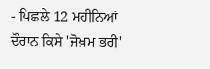- ਪਿਛਲੇ 12 ਮਹੀਨਿਆਂ ਦੌਰਾਨ ਕਿਸੇ 'ਜੋਖ਼ਮ ਭਰੀ'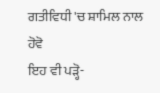ਗਤੀਵਿਧੀ 'ਚ ਸ਼ਾਮਿਲ ਨਾਲ ਹੋਵੋ
ਇਹ ਵੀ ਪੜ੍ਹੋ-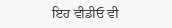ਇਹ ਵੀਡੀਓ ਵੀ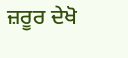ਜ਼ਰੂਰ ਦੇਖੋ